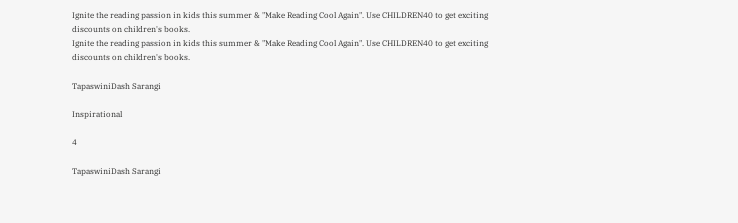Ignite the reading passion in kids this summer & "Make Reading Cool Again". Use CHILDREN40 to get exciting discounts on children's books.
Ignite the reading passion in kids this summer & "Make Reading Cool Again". Use CHILDREN40 to get exciting discounts on children's books.

TapaswiniDash Sarangi

Inspirational

4

TapaswiniDash Sarangi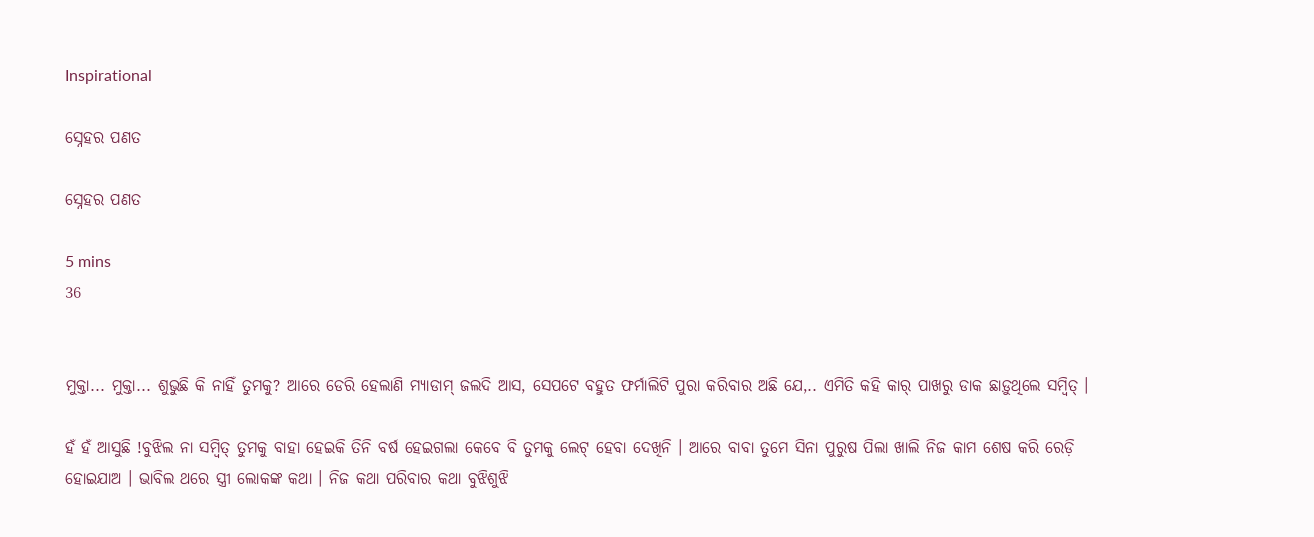Inspirational

ସ୍ନେହର ପଣତ

ସ୍ନେହର ପଣତ

5 mins
36


ମୁକ୍ତା... ମୁକ୍ତା... ଶୁଭୁଛି କି ନାହିଁ ତୁମକୁ? ଆରେ ଡେରି ହେଲାଣି ମ୍ୟାଡାମ୍ ଜଲଦି ଆସ, ସେପଟେ ବହୁତ ଫର୍ମାଲିଟି ପୁରା କରିବାର ଅଛି ଯେ,.. ଏମିତି କହି କାର୍ ପାଖରୁ ଡାକ ଛାଡ଼ୁଥିଲେ ସମ୍ବିତ୍ ।

ହଁ ହଁ ଆସୁଛି !ବୁଝିଲ ନା ସମ୍ବିତ୍ ତୁମକୁ ବାହା ହେଇକି ତିନି ବର୍ଷ ହେଇଗଲା କେବେ ବି ତୁମକୁ ଲେଟ୍ ହେବା ଦେଖିନି । ଆରେ ବାବା ତୁମେ ସିନା ପୁରୁଷ ପିଲା ଖାଲି ନିଜ କାମ ଶେଷ କରି ରେଡ଼ି ହୋଇଯାଅ । ଭାବିଲ ଥରେ ସ୍ତ୍ରୀ ଲୋକଙ୍କ କଥା । ନିଜ କଥା ପରିବାର କଥା ବୁଝିଶୁଝି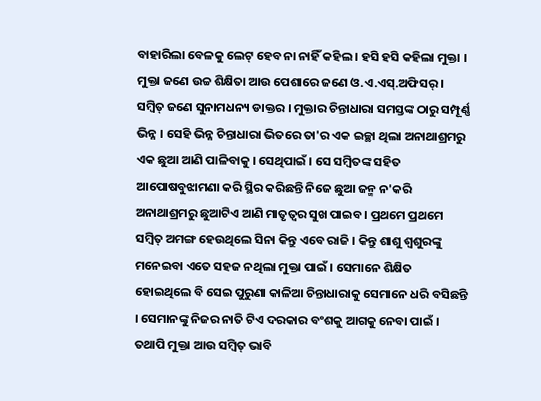ବାହାରିଲା ବେଳକୁ ଲେଟ୍ ହେବ ନା ନାହିଁ କହିଲ । ହସି ହସି କହିଲା ମୁକ୍ତା । ମୁକ୍ତା ଜଣେ ଉଚ୍ଚ ଶିକ୍ଷିତା ଆଉ ପେଶାରେ ଜଣେ ଓ.ଏ.ଏସ୍.ଅଫିସର୍ । ସମ୍ବିତ୍ ଜଣେ ସୁନାମଧନ୍ୟ ଡାକ୍ତର । ମୁକ୍ତାର ଚିନ୍ତାଧାରା ସମସ୍ତଙ୍କ ଠାରୁ ସମ୍ପୂର୍ଣ୍ଣ ଭିନ୍ନ । ସେହି ଭିନ୍ନ ଚିନ୍ତାଧାରା ଭିତରେ ତା'ର ଏକ ଇଚ୍ଛା ଥିଲା ଅନାଥାଶ୍ରମରୁ ଏକ ଛୁଆ ଆଣି ପାଳିବାକୁ । ସେଥିପାଇଁ । ସେ ସମ୍ବିତଙ୍କ ସହିତ ଆପୋଷବୁଝାମଣା କରି ସ୍ଥିର କରିଛନ୍ତି ନିଜେ ଛୁଆ ଜନ୍ମ ନ'କରି ଅନାଥାଶ୍ରମରୁ ଛୁଆଟିଏ ଆଣି ମାତୃତ୍ଵର ସୁଖ ପାଇବ । ପ୍ରଥମେ ପ୍ରଥମେ ସମ୍ବିତ୍ ଅମଙ୍ଗ ହେଉଥିଲେ ସିନା କିନ୍ତୁ ଏବେ ରାଜି । କିନ୍ତୁ ଶାଶୁ ଶ୍ଵଶୁରଙ୍କୁ ମନେଇବା ଏତେ ସହଜ ନଥିଲା ମୁକ୍ତା ପାଇଁ । ସେମାନେ ଶିକ୍ଷିତ ହୋଇଥିଲେ ବି ସେଇ ପୁରୁଣା କାଳିଆ ଚିନ୍ତାଧାରାକୁ ସେମାନେ ଧରି ବସିଛନ୍ତି । ସେମାନଙ୍କୁ ନିଜର ନାତି ଟିଏ ଦରକାର ବଂଶକୁ ଆଗକୁ ନେବା ପାଇଁ । ତଥାପି ମୁକ୍ତା ଆଉ ସମ୍ବିତ୍ ଭାବି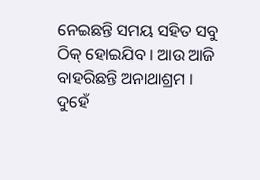ନେଇଛନ୍ତି ସମୟ ସହିତ ସବୁ ଠିକ୍ ହୋଇଯିବ । ଆଉ ଆଜି ବାହରିଛନ୍ତି ଅନାଥାଶ୍ରମ । ଦୁହେଁ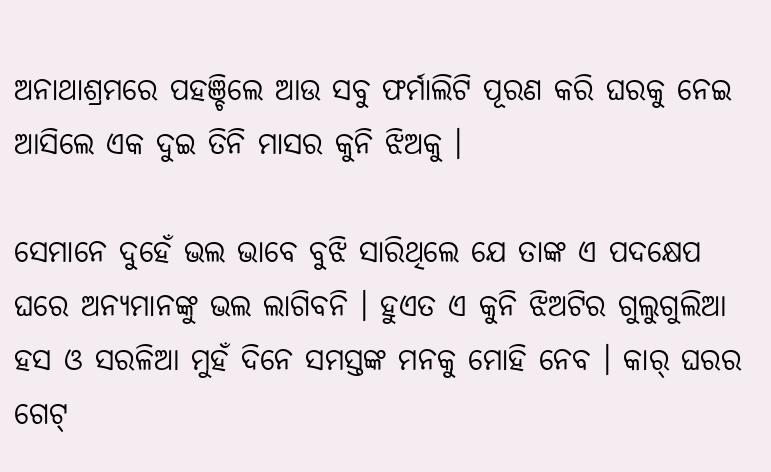ଅନାଥାଶ୍ରମରେ ପହଞ୍ଚିଲେ ଆଉ ସବୁ ଫର୍ମାଲିଟି ପୂରଣ କରି ଘରକୁ ନେଇ ଆସିଲେ ଏକ ଦୁଇ ତିନି ମାସର କୁନି ଝିଅକୁ ।

ସେମାନେ ଦୁହେଁ ଭଲ ଭାବେ ବୁଝି ସାରିଥିଲେ ଯେ ତାଙ୍କ ଏ ପଦକ୍ଷେପ ଘରେ ଅନ୍ୟମାନଙ୍କୁ ଭଲ ଲାଗିବନି । ହୁଏତ ଏ କୁନି ଝିଅଟିର ଗୁଲୁଗୁଲିଆ ହସ ଓ ସରଳିଆ ମୁହଁ ଦିନେ ସମସ୍ତଙ୍କ ମନକୁ ମୋହି ନେବ । କାର୍ ଘରର ଗେଟ୍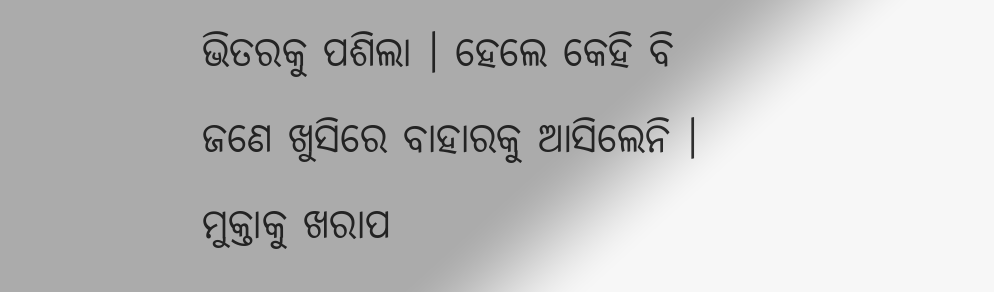ଭିତରକୁ ପଶିଲା । ହେଲେ କେହି ବି ଜଣେ ଖୁସିରେ ବାହାରକୁ ଆସିଲେନି । ମୁକ୍ତାକୁ ଖରାପ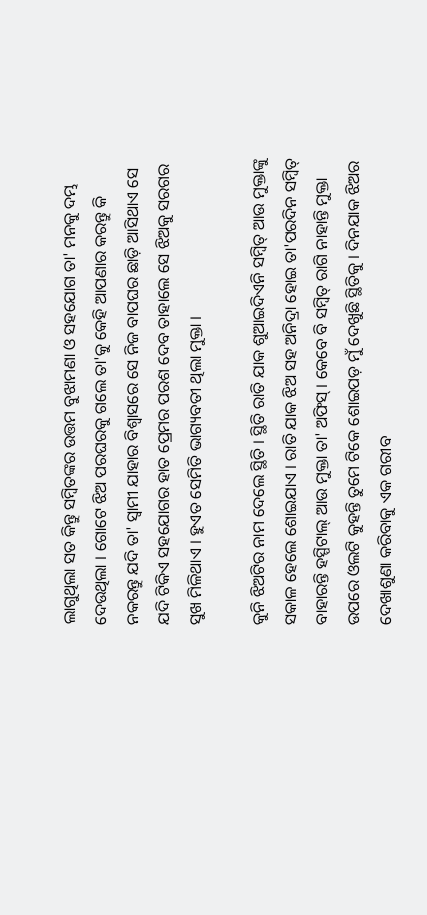ଲାଗୁଥିଲା ସତ କିନ୍ତୁ ସମ୍ବିତଙ୍କର ଉତ୍ତମ ବୁଝାମଣା ଓ ସହଯୋଗ ତା' ମନକୁ ଦମ୍ଭ ଦେଉଥିଲା । ଗୋଟେ ଝିଅ ପରଘରକୁ ଗଲେ ତା'କୁ କେହି ଆପଣାର କରନ୍ତୁ କି ନକରନ୍ତୁ ଯଦି ତା' ସ୍ଵାମୀ ଯାହାର ବିଶ୍ଵାସରେ ସେ ନିଜ ବାପଘର ଛାଡ଼ି ଆସିଥାଏ ସେ ଯଦି ଟିକିଏ ସହଯୋଗର ହାତ ପ୍ରେମର ପରଶ ଦେବ ତାହାଲେ ସେ ଝିଅକୁ ସରଗର ସୁଖ ମିଳିଥାଏ । ହୁଏତ ସେମିତି ଭାଗ୍ୟବତୀ ଥିଲା ମୁକ୍ତା ।

କୁନି ଝିଅଟିର ନାମ ଦେଲେ ସ୍ଥିତି । ସ୍ଥିତି ରାତି ଯାକ ଶୁଆଇଦିଏନି ସମ୍ବିତ୍ ଆଉ ମୁକ୍ତାଙ୍କୁ ସକାଳ ହେଲେ ଶୋଇଯାଏ । ରାତି ଯାକ ଝିଅ ସହ ଅନିଦ୍ରା ହୋଇ ତା'ପରଦିନ ସମ୍ବିତ୍ ବାହାରନ୍ତି ହସ୍ପିଟାଲ୍ ଆଉ ମୁକ୍ତା ତା' ଅଫିସ୍ । କେବେ ବି ସମ୍ବିତ୍ ରାଗି ନାହାନ୍ତି ମୁକ୍ତା ଉପରେ ଓଲଟି କୁହନ୍ତି ତୁମେ ଟିକେ ଶୋଇପଡ଼ ମୁଁ ଦେଖୁଛି ସ୍ଥିତିକୁ । ଦିନଯାକ ଝିଅର ଦେଖାଶୁଣା କରିବାକୁ ଏକ ଗରୀବ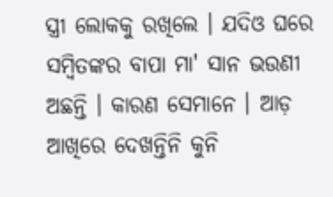ସ୍ତ୍ରୀ ଲୋକକୁ ରଖିଲେ । ଯଦିଓ ଘରେ ସମ୍ବିତଙ୍କର ବାପା ମା' ସାନ ଭଉଣୀ ଅଛନ୍ତି । କାରଣ ସେମାନେ । ଆଡ଼ ଆଖିରେ ଦେଖନ୍ତିନି କୁନି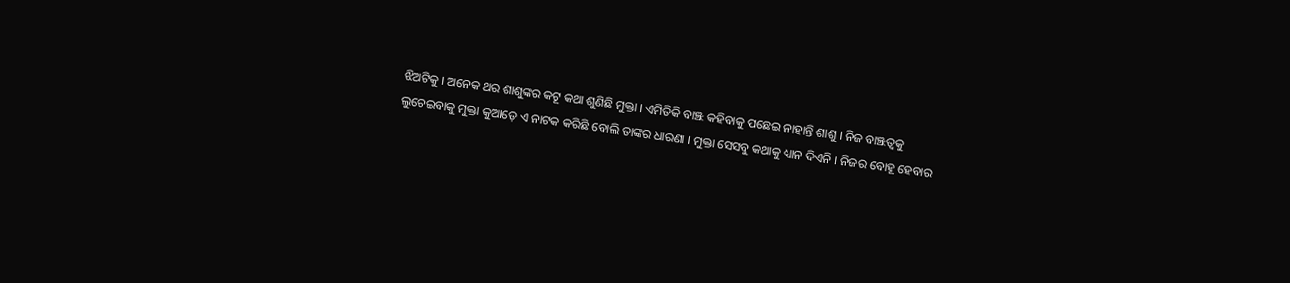ଝିଅଟିକୁ । ଅନେକ ଥର ଶାଶୁଙ୍କର କଟୂ କଥା ଶୁଣିଛି ମୁକ୍ତା । ଏମିତିକି ବାଞ୍ଝ କହିବାକୁ ପଛେଇ ନାହାନ୍ତି ଶାଶୁ । ନିଜ ବାଞ୍ଝତ୍ଵକୁ ଲୁଚେଇବାକୁ ମୁକ୍ତା କୁଆଡ଼େ ଏ ନାଟକ କରିଛି ବୋଲି ତାଙ୍କର ଧାରଣା । ମୁକ୍ତା ସେସବୁ କଥାକୁ ଧ୍ୟାନ ଦିଏନି । ନିଜର ବୋହୂ ହେବାର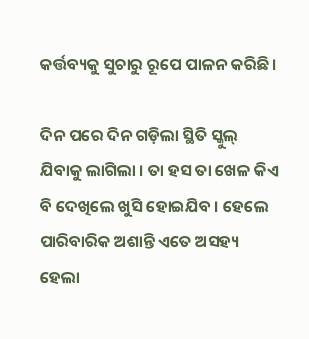କର୍ତ୍ତବ୍ୟକୁ ସୁଚାରୁ ରୂପେ ପାଳନ କରିଛି ।

ଦିନ ପରେ ଦିନ ଗଡ଼ିଲା ସ୍ଥିତି ସ୍କୁଲ୍ ଯିବାକୁ ଲାଗିଲା । ତା ହସ ତା ଖେଳ କିଏ ବି ଦେଖିଲେ ଖୁସି ହୋଇଯିବ । ହେଲେ ପାରିବାରିକ ଅଶାନ୍ତି ଏତେ ଅସହ୍ୟ ହେଲା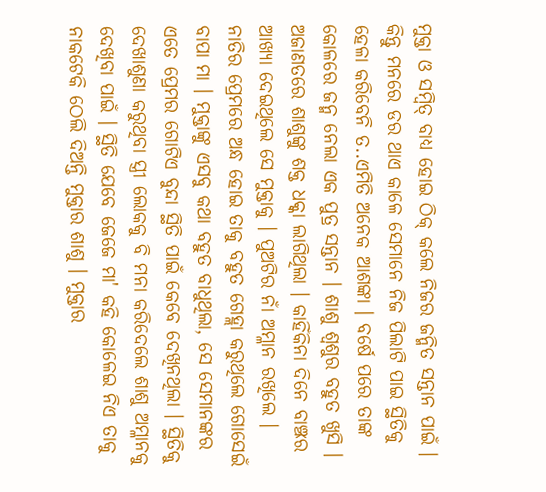ମୁକ୍ତା ଓ ସମ୍ବିତ୍ ବାଧ୍ୟ ହୋଇ ଠିକ୍ କଲେ ନିଜର ଜନ୍ମିତ ସନ୍ତାନ ପାଇଁ । କିନ୍ତୁ ମନରେ ଡର ଥାଏ କାଳେ ସେମାନେ ନିଜ ପିଲାଟି ପାଇ ସ୍ଥିତିକୁ ହେଳା କରିବେନି ତ..ଏମିତି ଅନେକ ଆଶଙ୍କା । ବର୍ଷେ ପରେ ତାଙ୍କ କୋଳରେ ଜନ୍ମ ନେଲା ଏକ ପୁତ୍ର ସନ୍ତାନ । ଶାଶୁ ଶ୍ଵଶୁର ବହୁତ ଖୁସି । ଅଜାଣତରେ ଶାଶୁଙ୍କୁ ଶକ୍ତ ଧକ୍କା ଲାଗିଥିଲା । କାହିଁକିନା ଦିନେ ବାଞ୍ଝର ଆଖ୍ୟା ଦେଇଥିଲେ ସେ ମୁକ୍ତାକୁ । ପୁଅଟିର ନାଁ ଅମ୍ଳାନ ରଖିଲେ । ନାତିର ପ୍ରେମରେ ଅନ୍ଧ ହୋଇ ତାକୁ ବହୁତ ଗେହ୍ଲା କରୁଥିଲେ ଗୋସେଇଁ ବାପା ମା । ମୁକ୍ତାଙ୍କୁ ଏସବୁ କଥା ବହୁତ ବାଧୁଥିଲା, ସେ ସେମାନଙ୍କର ଏତେ ପ୍ରେମର ଗୋଟିଏ ବୁନ୍ଦା ସ୍ଥିତି ପାଇଁ କେବେ ଦେଖିନଥିଲା । ସ୍ଥିତିକୁ ଦେଖାଶୁଣା କରୁଥିବା ସ୍ତ୍ରୀ ଲୋକକୁ ବି ମନା କରିଦେଲେ ଶାଶୁ ଅମ୍ଳାନକୁ ଦେଖିବା ପାଇଁ । ସ୍ଥିତି ଯେବେ ଜେଜେ ମା' କହି କୋଳେଇ ନିଏ ତାକୁ ନାକଟେକି ଠେଲି ଦିଅନ୍ତି ମୁକ୍ତାର ଶାଶୁ । ମୁକ୍ତାର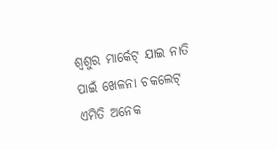ଶ୍ଵଶୁର ମାର୍କେଟ୍ ଯାଇ ନାତି ପାଇଁ ଖେଳନା ଚକଲେଟ୍ ଏମିତି ଅନେକ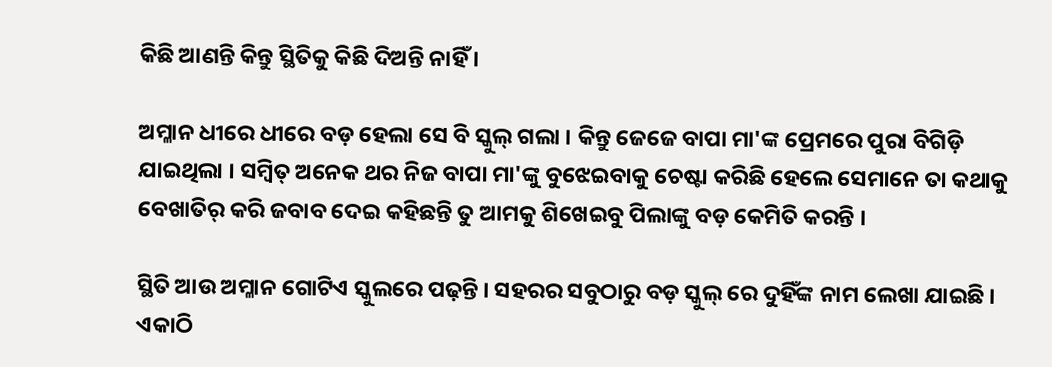କିଛି ଆଣନ୍ତି କିନ୍ତୁ ସ୍ଥିତିକୁ କିଛି ଦିଅନ୍ତି ନାହିଁ ।

ଅମ୍ଳାନ ଧୀରେ ଧୀରେ ବଡ଼ ହେଲା ସେ ବି ସ୍କୁଲ୍ ଗଲା । କିନ୍ତୁ ଜେଜେ ବାପା ମା'ଙ୍କ ପ୍ରେମରେ ପୁରା ବିଗିଡ଼ି ଯାଇଥିଲା । ସମ୍ବିତ୍ ଅନେକ ଥର ନିଜ ବାପା ମା'ଙ୍କୁ ବୁଝେଇବାକୁ ଚେଷ୍ଟା କରିଛି ହେଲେ ସେମାନେ ତା କଥାକୁ ବେଖାତିର୍ କରି ଜବାବ ଦେଇ କହିଛନ୍ତି ତୁ ଆମକୁ ଶିଖେଇବୁ ପିଲାଙ୍କୁ ବଡ଼ କେମିତି କରନ୍ତି ।

ସ୍ଥିତି ଆଉ ଅମ୍ଳାନ ଗୋଟିଏ ସ୍କୁଲରେ ପଢ଼ନ୍ତି । ସହରର ସବୁଠାରୁ ବଡ଼ ସ୍କୁଲ୍ ରେ ଦୁହିଁଙ୍କ ନାମ ଲେଖା ଯାଇଛି । ଏକାଠି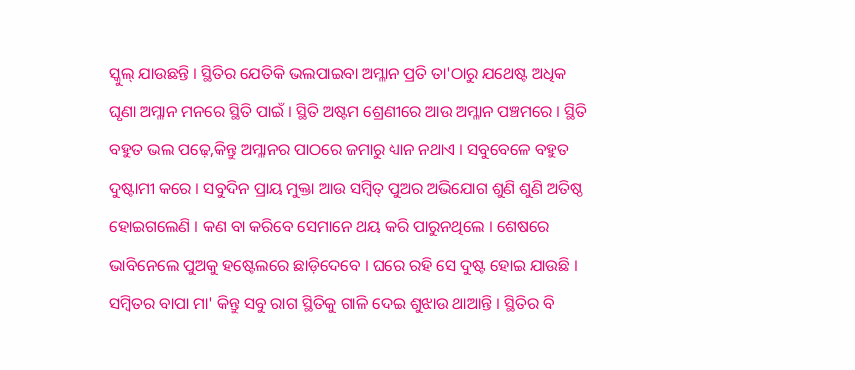ସ୍କୁଲ୍ ଯାଉଛନ୍ତି । ସ୍ଥିତିର ଯେତିକି ଭଲପାଇବା ଅମ୍ଳାନ ପ୍ରତି ତା'ଠାରୁ ଯଥେଷ୍ଟ ଅଧିକ ଘୃଣା ଅମ୍ଳାନ ମନରେ ସ୍ଥିତି ପାଇଁ । ସ୍ଥିତି ଅଷ୍ଟମ ଶ୍ରେଣୀରେ ଆଉ ଅମ୍ଳାନ ପଞ୍ଚମରେ । ସ୍ଥିତି ବହୁତ ଭଲ ପଢ଼େ,କିନ୍ତୁ ଅମ୍ଳାନର ପାଠରେ ଜମାରୁ ଧ୍ୟାନ ନଥାଏ । ସବୁବେଳେ ବହୁତ ଦୁଷ୍ଟାମୀ କରେ । ସବୁଦିନ ପ୍ରାୟ ମୁକ୍ତା ଆଉ ସମ୍ବିତ୍ ପୁଅର ଅଭିଯୋଗ ଶୁଣି ଶୁଣି ଅତିଷ୍ଠ ହୋଇଗଲେଣି । କଣ ବା କରିବେ ସେମାନେ ଥୟ କରି ପାରୁନଥିଲେ । ଶେଷରେ ଭାବିନେଲେ ପୁଅକୁ ହଷ୍ଟେଲରେ ଛାଡ଼ିଦେବେ । ଘରେ ରହି ସେ ଦୁଷ୍ଟ ହୋଇ ଯାଉଛି । ସମ୍ବିତର ବାପା ମା' କିନ୍ତୁ ସବୁ ରାଗ ସ୍ଥିତିକୁ ଗାଳି ଦେଇ ଶୁଝାଉ ଥାଆନ୍ତି । ସ୍ଥିତିର ବି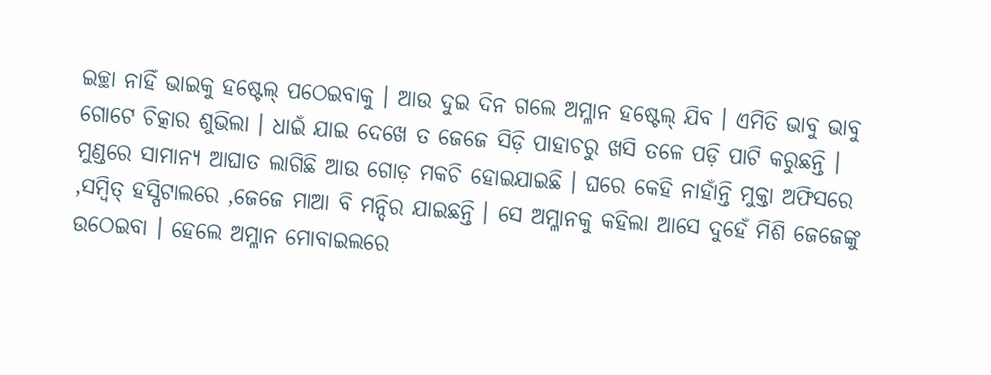ଇଚ୍ଛା ନାହିଁ ଭାଇକୁ ହଷ୍ଟେଲ୍ ପଠେଇବାକୁ । ଆଉ ଦୁଇ ଦିନ ଗଲେ ଅମ୍ଳାନ ହଷ୍ଟେଲ୍ ଯିବ । ଏମିତି ଭାବୁ ଭାବୁ ଗୋଟେ ଚିତ୍କାର ଶୁଭିଲା । ଧାଇଁ ଯାଇ ଦେଖେ ତ ଜେଜେ ସିଡ଼ି ପାହାଚରୁ ଖସି ତଳେ ପଡ଼ି ପାଟି କରୁଛନ୍ତି । ମୁଣ୍ଡରେ ସାମାନ୍ୟ ଆଘାତ ଲାଗିଛି ଆଉ ଗୋଡ଼ ମକଚି ହୋଇଯାଇଛି । ଘରେ କେହି ନାହାଁନ୍ତି ମୁକ୍ତା ଅଫିସରେ ,ସମ୍ବିତ୍ ହସ୍ପିଟାଲରେ ,ଜେଜେ ମାଆ ବି ମନ୍ଦିର ଯାଇଛନ୍ତି । ସେ ଅମ୍ଳାନକୁ କହିଲା ଆସେ ଦୁହେଁ ମିଶି ଜେଜେଙ୍କୁ ଉଠେଇବା । ହେଲେ ଅମ୍ଳାନ ମୋବାଇଲରେ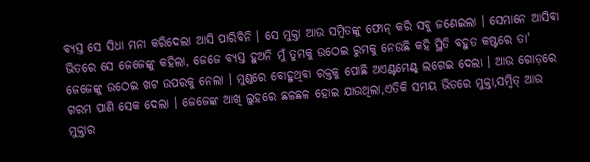ବ୍ୟସ୍ତ ସେ ସିଧା ମନା କରିଦେଲା ଆସି ପାରିବିନି । ସେ ମୁକ୍ତା ଆଉ ସମ୍ବିତଙ୍କୁ ଫୋନ୍ କରି ସବୁ ଜଣେଇଲା । ସେମାନେ ଆସିବା ଭିତରେ ସେ ଜେଜେଙ୍କୁ କହିଲା, ଜେଜେ ବ୍ୟସ୍ତ ହୁଅନି ମୁଁ ତୁମକୁ ଉଠେଇ ରୁମକୁ ନେଉଛି କହି ସ୍ଥିତି ବହୁତ କଷ୍ଟରେ ତା' ଜେଜେଙ୍କୁ ଉଠେଇ ଖଟ ଉପରକୁ ନେଲା । ମୁଣ୍ଡରେ ବୋହୁଥିବା ରକ୍ତକୁ ପୋଛି ଅଏଣ୍ଟମେଣ୍ଟ୍ ଲଗେଇ ଦେଲା । ଆଉ ଗୋଡ଼ରେ ଗରମ ପାଣି ସେକ ଦେଲା । ଜେଜେଙ୍କ ଆଖି ଲୁହରେ ଛଳଛଳ ହୋଇ ଯାଉଥିଲା,ଏତିକି ସମୟ ଭିତରେ ମୁକ୍ତା,ସମ୍ବିତ୍ ଆଉ ମୁକ୍ତାର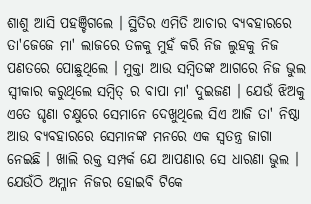ଶାଶୁ ଆସି ପହଞ୍ଚିଗଲେ । ସ୍ଥିତିର ଏମିତି ଆଚାର ବ୍ୟବହାରରେ ତା'ଜେଜେ ମା' ଲାଜରେ ତଳକୁ ମୁହଁ କରି ନିଜ ଲୁହକୁ ନିଜ ପଣତରେ ପୋଛୁଥିଲେ । ମୁକ୍ତା ଆଉ ସମ୍ବିତଙ୍କ ଆଗରେ ନିଜ ଭୁଲ ସ୍ଵୀକାର କରୁଥିଲେ ସମ୍ବିତ୍ ର ବାପା ମା' ଦୁଇଜଣ । ଯେଉଁ ଝିଅକୁ ଏତେ ଘୃଣା ଚକ୍ଷୁରେ ସେମାନେ ଦେଖୁଥିଲେ ସିଏ ଆଜି ତା' ନିଷ୍ଠା ଆଉ ବ୍ୟବହାରରେ ସେମାନଙ୍କ ମନରେ ଏକ ସ୍ଵତନ୍ତ୍ର ଜାଗା ନେଇଛି । ଖାଲି ରକ୍ତ ସମ୍ପର୍କ ଯେ ଆପଣାର ସେ ଧାରଣା ଭୁଲ । ଯେଉଁଠି ଅମ୍ଳାନ ନିଜର ହୋଇବି ଟିକେ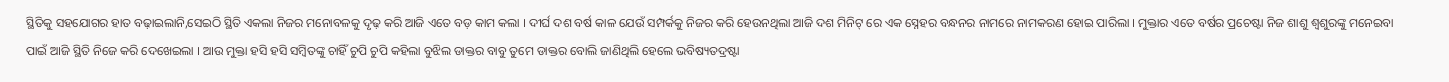ସ୍ଥିତିକୁ ସହଯୋଗର ହାତ ବଢ଼ାଇଲାନି,ସେଇଠି ସ୍ଥିତି ଏକଲା ନିଜର ମନୋବଳକୁ ଦୃଢ଼ କରି ଆଜି ଏତେ ବଡ଼ କାମ କଲା । ଦୀର୍ଘ ଦଶ ବର୍ଷ କାଳ ଯେଉଁ ସମ୍ପର୍କକୁ ନିଜର କରି ହେଉନଥିଲା ଆଜି ଦଶ ମିନିଟ୍ ରେ ଏକ ସ୍ନେହର ବନ୍ଧନର ନାମରେ ନାମକରଣ ହୋଇ ପାରିଲା । ମୁକ୍ତାର ଏତେ ବର୍ଷର ପ୍ରଚେଷ୍ଟା ନିଜ ଶାଶୁ ଶ୍ଵଶୁରଙ୍କୁ ମନେଇବା ପାଇଁ ଆଜି ସ୍ଥିତି ନିଜେ କରି ଦେଖେଇଲା । ଆଉ ମୁକ୍ତା ହସି ହସି ସମ୍ବିତଙ୍କୁ ଚାହିଁ ଚୁପି ଚୁପି କହିଲା ବୁଝିଲ ଡାକ୍ତର ବାବୁ ତୁମେ ଡାକ୍ତର ବୋଲି ଜାଣିଥିଲି ହେଲେ ଭବିଷ୍ୟତଦ୍ରଷ୍ଟା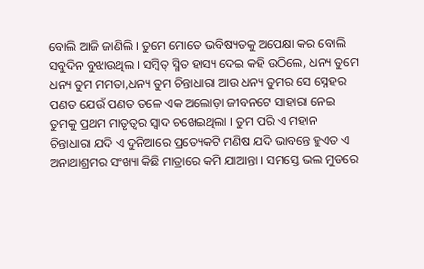ବୋଲି ଆଜି ଜାଣିଲି । ତୁମେ ମୋତେ ଭବିଷ୍ୟତକୁ ଅପେକ୍ଷା କର ବୋଲି ସବୁଦିନ ବୁଝାଉଥିଲ । ସମ୍ବିତ୍ ସ୍ମିତ ହାସ୍ୟ ଦେଇ କହି ଉଠିଲେ, ଧନ୍ୟ ତୁମେ ଧନ୍ୟ ତୁମ ମମତା,ଧନ୍ୟ ତୁମ ଚିନ୍ତାଧାରା ଆଉ ଧନ୍ୟ ତୁମର ସେ ସ୍ନେହର ପଣତ ଯେଉଁ ପଣତ ତଳେ ଏକ ଅଲୋଡ଼ା ଜୀବନଟେ ସାହାରା ନେଇ ତୁମକୁ ପ୍ରଥମ ମାତୃତ୍ଵର ସ୍ଵାଦ ଚଖେଇଥିଲା । ତୁମ ପରି ଏ ମହାନ ଚିନ୍ତାଧାରା ଯଦି ଏ ଦୁନିଆରେ ପ୍ରତ୍ୟେକଟି ମଣିଷ ଯଦି ଭାବନ୍ତେ ହୁଏତ ଏ ଅନାଥାଶ୍ରମର ସଂଖ୍ୟା କିଛି ମାତ୍ରାରେ କମି ଯାଆନ୍ତା । ସମସ୍ତେ ଭଲ ମୁଡରେ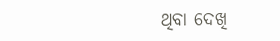ଥିବା ଦେଖି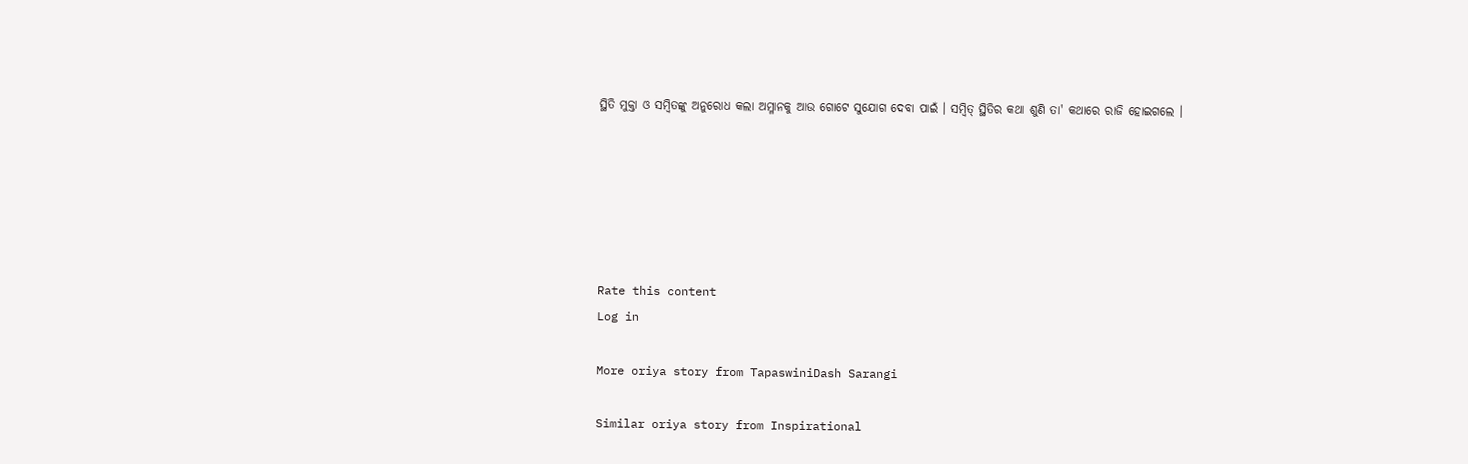ସ୍ଥିତି ମୁକ୍ତା ଓ ସମ୍ବିତଙ୍କୁ ଅନୁରୋଧ କଲା ଅମ୍ଳାନକୁ ଆଉ ଗୋଟେ ସୁଯୋଗ ଦେବା ପାଇଁ । ସମ୍ବିତ୍ ସ୍ଥିତିର କଥା ଶୁଣି ତା' କଥାରେ ରାଜି ହୋଇଗଲେ ।






Rate this content
Log in

More oriya story from TapaswiniDash Sarangi

Similar oriya story from Inspirational